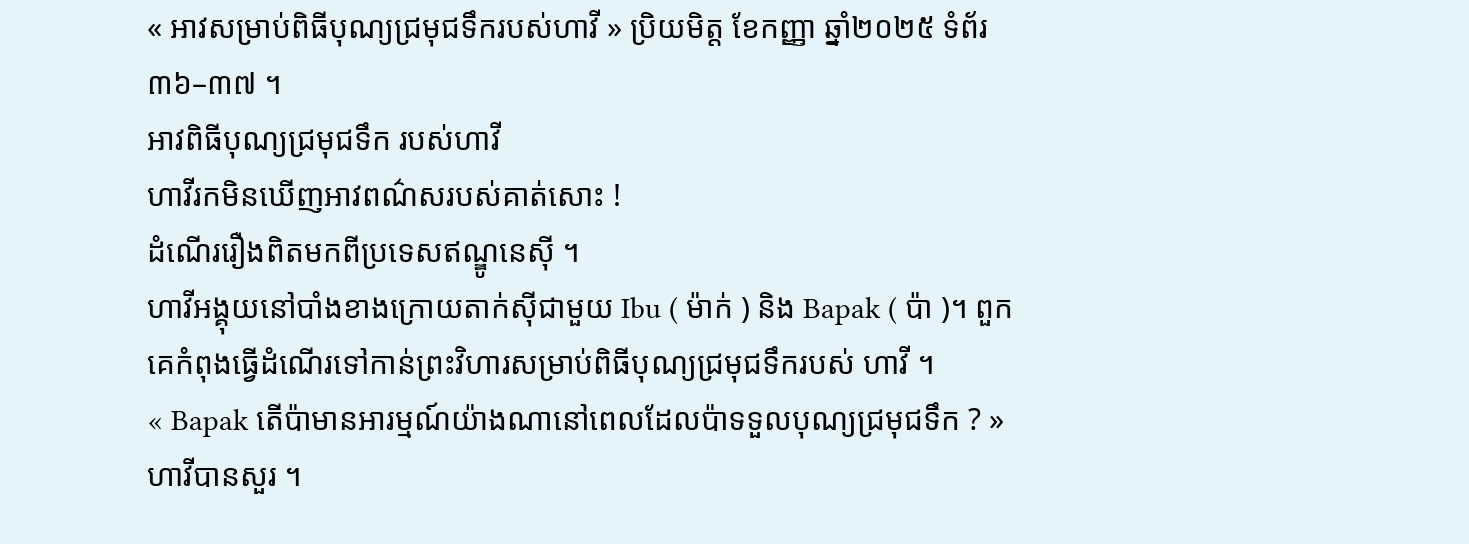« អាវសម្រាប់ពិធីបុណ្យជ្រមុជទឹករបស់ហាវី » ប្រិយមិត្ត ខែកញ្ញា ឆ្នាំ២០២៥ ទំព័រ ៣៦–៣៧ ។
អាវពិធីបុណ្យជ្រមុជទឹក របស់ហាវី
ហាវីរកមិនឃើញអាវពណ៌សរបស់គាត់សោះ !
ដំណើររឿងពិតមកពីប្រទេសឥណ្ឌូនេស៊ី ។
ហាវីអង្គុយនៅបាំងខាងក្រោយតាក់ស៊ីជាមួយ Ibu ( ម៉ាក់ ) និង Bapak ( ប៉ា )។ ពួកគេកំពុងធ្វើដំណើរទៅកាន់ព្រះវិហារសម្រាប់ពិធីបុណ្យជ្រមុជទឹករបស់ ហាវី ។
« Bapak តើប៉ាមានអារម្មណ៍យ៉ាងណានៅពេលដែលប៉ាទទួលបុណ្យជ្រមុជទឹក ? » ហាវីបានសួរ ។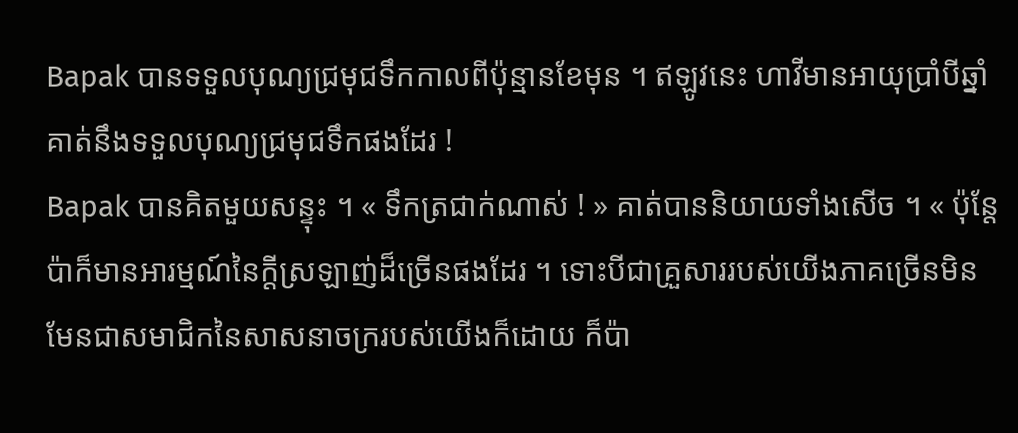Bapak បានទទួលបុណ្យជ្រមុជទឹកកាលពីប៉ុន្មានខែមុន ។ ឥឡូវនេះ ហាវីមានអាយុប្រាំបីឆ្នាំ គាត់នឹងទទួលបុណ្យជ្រមុជទឹកផងដែរ !
Bapak បានគិតមួយសន្ទុះ ។ « ទឹកត្រជាក់ណាស់ ! » គាត់បាននិយាយទាំងសើច ។ « ប៉ុន្តែប៉ាក៏មានអារម្មណ៍នៃក្តីស្រឡាញ់ដ៏ច្រើនផងដែរ ។ ទោះបីជាគ្រួសាររបស់យើងភាគច្រើនមិនមែនជាសមាជិកនៃសាសនាចក្ររបស់យើងក៏ដោយ ក៏ប៉ា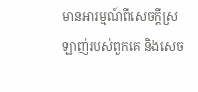មានអារម្មណ៍ពីសេចក្តីស្រឡាញ់របស់ពួកគេ និងសេច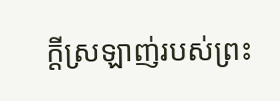ក្តីស្រឡាញ់របស់ព្រះ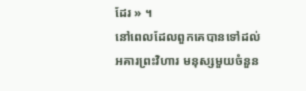ដែរ » ។
នៅពេលដែលពួកគេបានទៅដល់អគារព្រះវិហារ មនុស្សមួយចំនួន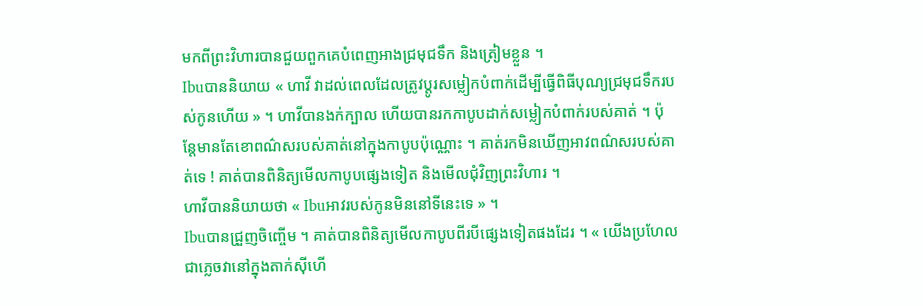មកពីព្រះវិហារបានជួយពួកគេបំពេញអាងជ្រមុជទឹក និងត្រៀមខ្លួន ។
Ibuបាននិយាយ « ហាវី វាដល់ពេលដែលត្រូវប្តូរសម្លៀកបំពាក់ដើម្បីធ្វើពិធីបុណ្យជ្រមុជទឹករបស់កូនហើយ » ។ ហាវីបានងក់ក្បាល ហើយបានរកកាបូបដាក់សម្លៀកបំពាក់របស់គាត់ ។ ប៉ុន្តែមានតែខោពណ៌សរបស់គាត់នៅក្នុងកាបូបប៉ុណ្ណោះ ។ គាត់រកមិនឃើញអាវពណ៌សរបស់គាត់ទេ ! គាត់បានពិនិត្យមើលកាបូបផ្សេងទៀត និងមើលជុំវិញព្រះវិហារ ។
ហាវីបាននិយាយថា « Ibuអាវរបស់កូនមិននៅទីនេះទេ » ។
Ibuបានជ្រួញចិញ្ចើម ។ គាត់បានពិនិត្យមើលកាបូបពីរបីផ្សេងទៀតផងដែរ ។ « យើងប្រហែលជាភ្លេចវានៅក្នុងតាក់ស៊ីហើ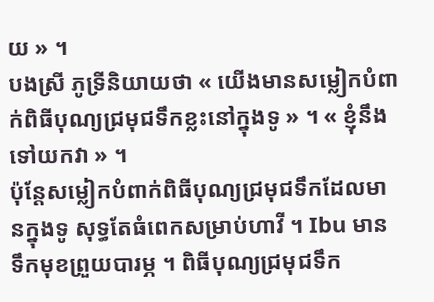យ » ។
បងស្រី ភូទ្រីនិយាយថា « យើងមានសម្លៀកបំពាក់ពិធីបុណ្យជ្រមុជទឹកខ្លះនៅក្នុងទូ » ។ « ខ្ញុំនឹងទៅយកវា » ។
ប៉ុន្តែសម្លៀកបំពាក់ពិធីបុណ្យជ្រមុជទឹកដែលមានក្នុងទូ សុទ្ធតែធំពេកសម្រាប់ហាវី ។ Ibu មានទឹកមុខព្រួយបារម្ភ ។ ពិធីបុណ្យជ្រមុជទឹក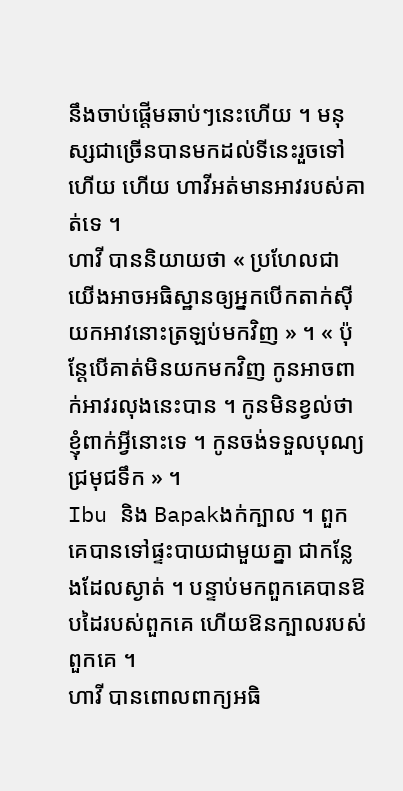នឹងចាប់ផ្តើមឆាប់ៗនេះហើយ ។ មនុស្សជាច្រើនបានមកដល់ទីនេះរួចទៅហើយ ហើយ ហាវីអត់មានអាវរបស់គាត់ទេ ។
ហាវី បាននិយាយថា « ប្រហែលជាយើងអាចអធិស្ឋានឲ្យអ្នកបើកតាក់ស៊ីយកអាវនោះត្រឡប់មកវិញ » ។ « ប៉ុន្តែបើគាត់មិនយកមកវិញ កូនអាចពាក់អាវរលុងនេះបាន ។ កូនមិនខ្វល់ថាខ្ញុំពាក់អ្វីនោះទេ ។ កូនចង់ទទួលបុណ្យជ្រមុជទឹក » ។
Ibu និង Bapakងក់ក្បាល ។ ពួកគេបានទៅផ្ទះបាយជាមួយគ្នា ជាកន្លែងដែលស្ងាត់ ។ បន្ទាប់មកពួកគេបានឱបដៃរបស់ពួកគេ ហើយឱនក្បាលរបស់ពួកគេ ។
ហាវី បានពោលពាក្យអធិ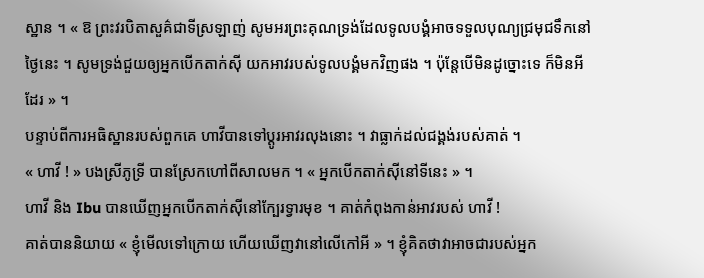ស្ឋាន ។ « ឱ ព្រះវរបិតាសួគ៌ជាទីស្រឡាញ់ សូមអរព្រះគុណទ្រង់ដែលទូលបង្គំអាចទទួលបុណ្យជ្រមុជទឹកនៅថ្ងៃនេះ ។ សូមទ្រង់ជួយឲ្យអ្នកបើកតាក់ស៊ី យកអាវរបស់ទូលបង្គំមកវិញផង ។ ប៉ុន្តែបើមិនដូច្នោះទេ ក៏មិនអីដែរ » ។
បន្ទាប់ពីការអធិស្ឋានរបស់ពួកគេ ហាវីបានទៅប្តូរអាវរលុងនោះ ។ វាធ្លាក់ដល់ជង្គង់របស់គាត់ ។
« ហាវី ! » បងស្រីភូទ្រី បានស្រែកហៅពីសាលមក ។ « អ្នកបើកតាក់ស៊ីនៅទីនេះ » ។
ហាវី និង Ibu បានឃើញអ្នកបើកតាក់ស៊ីនៅក្បែរទ្វារមុខ ។ គាត់កំពុងកាន់អាវរបស់ ហាវី !
គាត់បាននិយាយ « ខ្ញុំមើលទៅក្រោយ ហើយឃើញវានៅលើកៅអី » ។ ខ្ញុំគិតថាវាអាចជារបស់អ្នក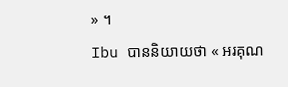» ។
Ibu បាននិយាយថា « អរគុណ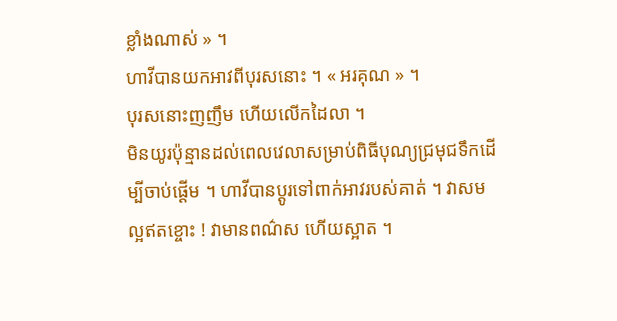ខ្លាំងណាស់ » ។
ហាវីបានយកអាវពីបុរសនោះ ។ « អរគុណ » ។
បុរសនោះញញឹម ហើយលើកដៃលា ។
មិនយូរប៉ុន្មានដល់ពេលវេលាសម្រាប់ពិធីបុណ្យជ្រមុជទឹកដើម្បីចាប់ផ្តើម ។ ហាវីបានប្តូរទៅពាក់អាវរបស់គាត់ ។ វាសមល្អឥតខ្ចោះ ! វាមានពណ៌ស ហើយស្អាត ។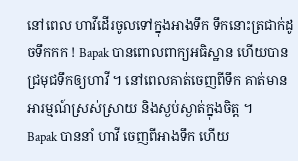នៅពេល ហាវីដើរចូលទៅក្នុងអាងទឹក ទឹកនោះត្រជាក់ដូចទឹកកក ! Bapak បានពោលពាក្យអធិស្ឋាន ហើយបានជ្រមុជទឹកឲ្យហាវី ។ នៅពេលគាត់ចេញពីទឹក គាត់មានអារម្មណ៍ស្រស់ស្រាយ និងស្ងប់ស្ងាត់ក្នុងចិត្ត ។
Bapak បាននាំ ហាវី ចេញពីអាងទឹក ហើយ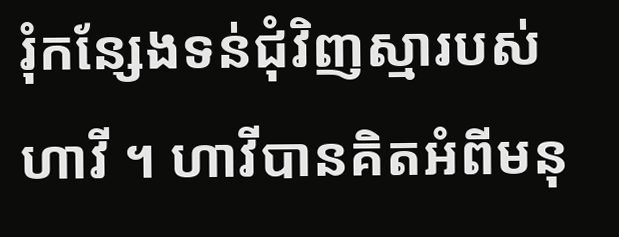រុំកន្សែងទន់ជុំវិញស្មារបស់ ហាវី ។ ហាវីបានគិតអំពីមនុ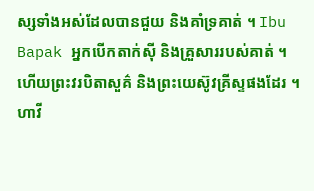ស្សទាំងអស់ដែលបានជួយ និងគាំទ្រគាត់ ។ Ibu Bapak អ្នកបើកតាក់ស៊ី និងគ្រួសាររបស់គាត់ ។ ហើយព្រះវរបិតាសួគ៌ និងព្រះយេស៊ូវគ្រីស្ទផងដែរ ។
ហាវី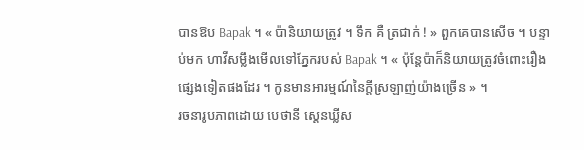បានឱប Bapak ។ « ប៉ានិយាយត្រូវ ។ ទឹក គឺ ត្រជាក់ ! » ពួកគេបានសើច ។ បន្ទាប់មក ហាវីសម្លឹងមើលទៅភ្នែករបស់ Bapak ។ « ប៉ុន្តែប៉ាក៏និយាយត្រូវចំពោះរឿងផ្សេងទៀតផងដែរ ។ កូនមានអារម្មណ៍នៃក្តីស្រឡាញ់យ៉ាងច្រើន » ។
រចនារូបភាពដោយ បេថានី ស្តេនឃ្លីស